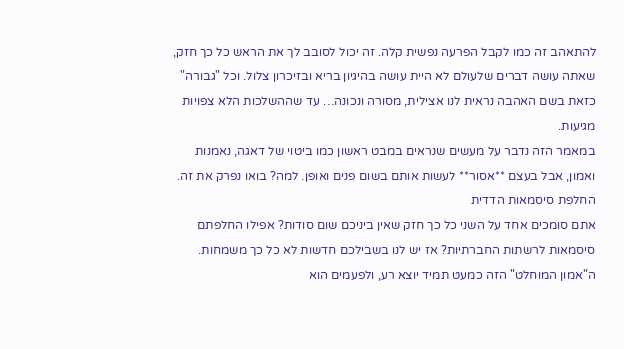להתאהב זה כמו לקבל הפרעה נפשית קלה. זה יכול לסובב לך את הראש כל כך חזק, שאתה עושה דברים שלעולם לא היית עושה בהיגיון בריא ובזיכרון צלול. וכל "גבורה" כזאת בשם האהבה נראית לנו אצילית, מסורה ונכונה… עד שההשלכות הלא צפויות מגיעות.
במאמר הזה נדבר על מעשים שנראים במבט ראשון כמו ביטוי של דאגה, נאמנות ואמון, אבל בעצם **אסור** לעשות אותם בשום פנים ואופן. למה? בואו נפרק את זה.
החלפת סיסמאות הדדית
אתם סומכים אחד על השני כל כך חזק שאין ביניכם שום סודות? אפילו החלפתם סיסמאות לרשתות החברתיות? אז יש לנו בשבילכם חדשות לא כל כך משמחות. ה"אמון המוחלט" הזה כמעט תמיד יוצא רע, ולפעמים הוא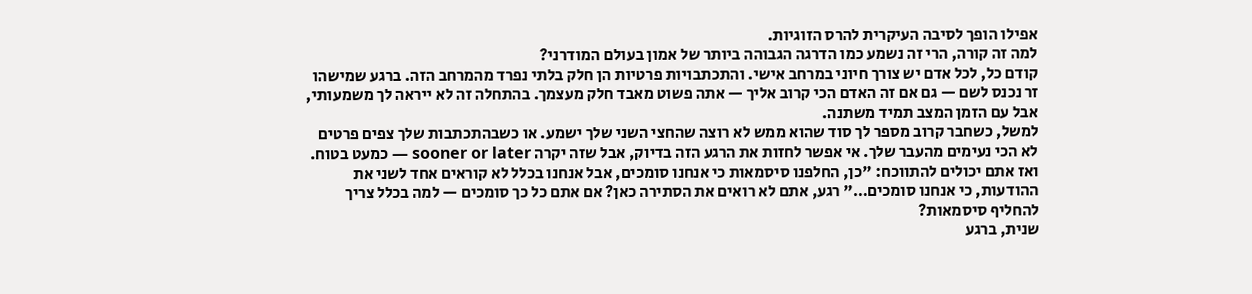אפילו הופך לסיבה העיקרית להרס הזוגיות.
למה זה קורה, הרי זה נשמע כמו הדרגה הגבוהה ביותר של אמון בעולם המודרני?
קודם כל, לכל אדם יש צורך חיוני במרחב אישי. והתכתבויות פרטיות הן חלק בלתי נפרד מהמרחב הזה. ברגע שמישהו זר נכנס לשם — גם אם זה האדם הכי קרוב אליך — אתה פשוט מאבד חלק מעצמך. בהתחלה זה לא ייראה לך משמעותי, אבל עם הזמן המצב תמיד משתנה.
למשל, כשחבר קרוב מספר לך סוד שהוא ממש לא רוצה שהחצי השני שלך ישמע. או כשבהתכתבות שלך צפים פרטים לא הכי נעימים מהעבר שלך. אי אפשר לחזות את הרגע הזה בדיוק, אבל שזה יקרה sooner or later — כמעט בטוח.
ואז אתם יכולים להתווכח: "כן, החלפנו סיסמאות כי אנחנו סומכים, אבל אנחנו בכלל לא קוראים אחד לשני את ההודעות, כי אנחנו סומכים…" רגע, אתם לא רואים את הסתירה כאן? אם אתם כל כך סומכים — למה בכלל צריך להחליף סיסמאות?
שנית, ברגע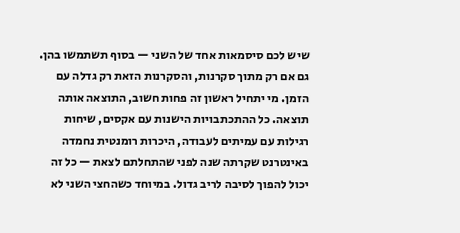שיש לכם סיסמאות אחד של השני — בסוף תשתמשו בהן. גם אם רק מתוך סקרנות, והסקרנות הזאת רק גדלה עם הזמן. מי יתחיל ראשון זה פחות חשוב, התוצאה אותה תוצאה. כל ההתכתבויות הישנות עם אקסים, שיחות רגילות עם עמיתים לעבודה, היכרות רומנטית נחמדה באינטרנט שקרתה שנה לפני שהתחלתם לצאת — כל זה יכול להפוך לסיבה לריב גדול. במיוחד כשהחצי השני לא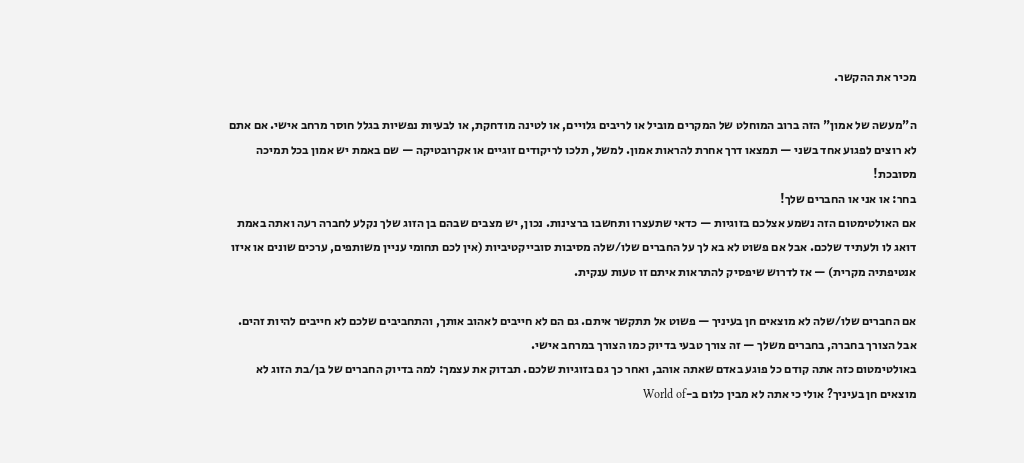מכיר את ההקשר.

ה"מעשה של אמון" הזה ברוב המוחלט של המקרים מוביל או לריבים גלויים, או לטינה מודחקת, או לבעיות נפשיות בגלל חוסר מרחב אישי. אם אתם לא רוצים לפגוע אחד בשני — תמצאו דרך אחרת להראות אמון. למשל, תלכו לריקודים זוגיים או אקרובטיקה — שם באמת יש אמון בכל תמיכה מסובכת!
בחר: או אני או החברים שלך!
אם האולטימטום הזה נשמע אצלכם בזוגיות — כדאי שתעצרו ותחשבו ברצינות. נכון, יש מצבים שבהם בן הזוג שלך נקלע לחברה רעה ואתה באמת דואג לו ולעתיד שלכם. אבל אם פשוט לא בא לך על החברים שלו/שלה מסיבות סובייקטיביות (אין לכם תחומי עניין משותפים, ערכים שונים או איזו אנטיפתיה מקרית) — אז לדרוש שיפסיק להתראות איתם זו טעות ענקית.

אם החברים שלו/שלה לא מוצאים חן בעיניך — פשוט אל תתקשר איתם. גם הם לא חייבים לאהוב אותך, והתחביבים שלכם לא חייבים להיות זהים. אבל הצורך בחברה, בחברים משלך — זה צורך טבעי בדיוק כמו הצורך במרחב אישי.
באולטימטום כזה אתה קודם כל פוגע באדם שאתה אוהב, ואחר כך גם בזוגיות שלכם. תבדוק את עצמך: למה בדיוק החברים של בן/בת הזוג לא מוצאים חן בעיניך? אולי כי אתה לא מבין כלום ב-World of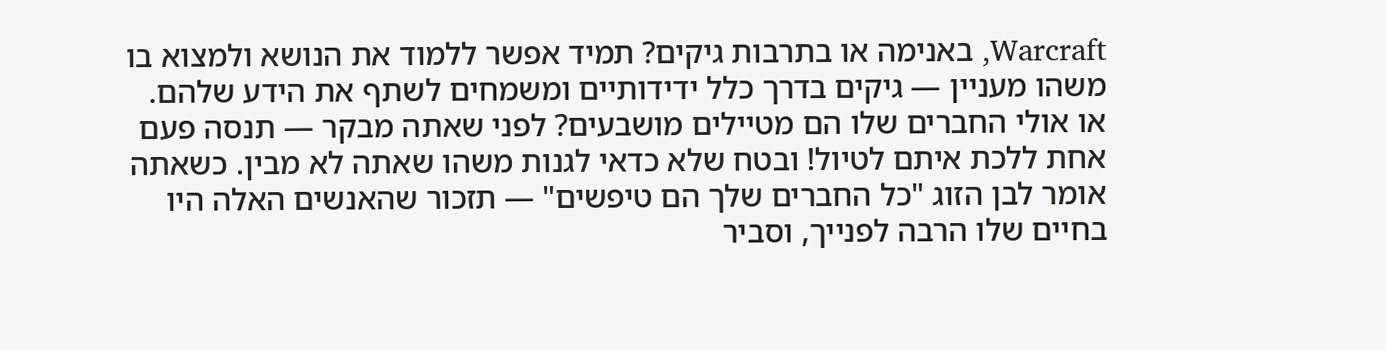Warcraft, באנימה או בתרבות גיקים? תמיד אפשר ללמוד את הנושא ולמצוא בו משהו מעניין — גיקים בדרך כלל ידידותיים ומשמחים לשתף את הידע שלהם.
או אולי החברים שלו הם מטיילים מושבעים? לפני שאתה מבקר — תנסה פעם אחת ללכת איתם לטיול! ובטח שלא כדאי לגנות משהו שאתה לא מבין. כשאתה אומר לבן הזוג "כל החברים שלך הם טיפשים" — תזכור שהאנשים האלה היו בחיים שלו הרבה לפנייך, וסביר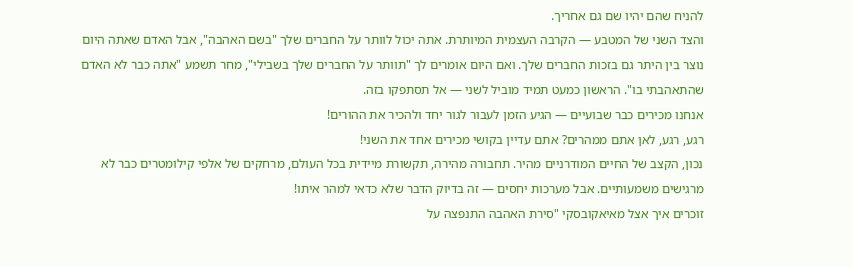להניח שהם יהיו שם גם אחריך.
והצד השני של המטבע — הקרבה העצמית המיותרת. אתה יכול לוותר על החברים שלך "בשם האהבה", אבל האדם שאתה היום נוצר בין היתר גם בזכות החברים שלך. ואם היום אומרים לך "תוותר על החברים שלך בשבילי", מחר תשמע "אתה כבר לא האדם שהתאהבתי בו". הראשון כמעט תמיד מוביל לשני — אל תסתפקו בזה.
אנחנו מכירים כבר שבועיים — הגיע הזמן לעבור לגור יחד ולהכיר את ההורים!
רגע, רגע, לאן אתם ממהרים? אתם עדיין בקושי מכירים אחד את השני!
נכון, הקצב של החיים המודרניים מהיר. תחבורה מהירה, תקשורת מיידית בכל העולם, מרחקים של אלפי קילומטרים כבר לא מרגישים משמעותיים. אבל מערכות יחסים — זה בדיוק הדבר שלא כדאי למהר איתו!
זוכרים איך אצל מאיאקובסקי "סירת האהבה התנפצה על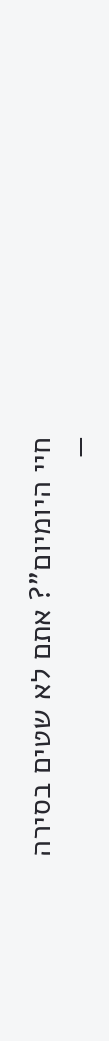חיי היומיום"? אתם לא שטים בסירה —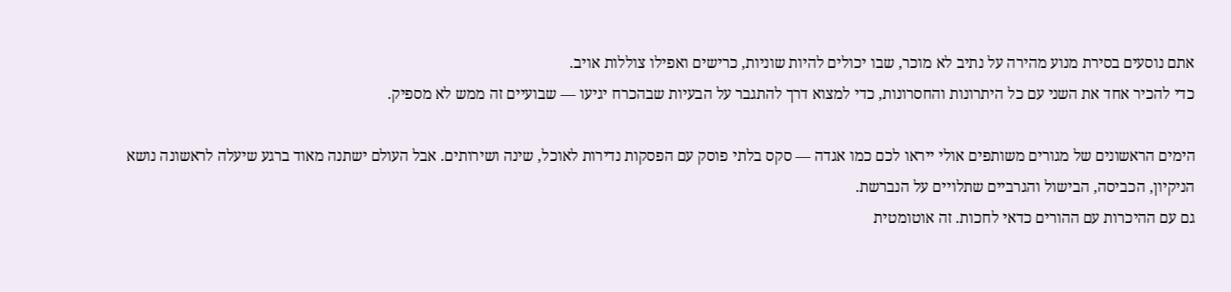אתם נוסעים בסירת מנוע מהירה על נתיב לא מוכר, שבו יכולים להיות שוניות, כרישים ואפילו צוללות אויב.
כדי להכיר אחד את השני עם כל היתרונות והחסרונות, כדי למצוא דרך להתגבר על הבעיות שבהכרח יגיעו — שבועיים זה ממש לא מספיק.

הימים הראשונים של מגורים משותפים אולי ייראו לכם כמו אגדה — סקס בלתי פוסק עם הפסקות נדירות לאוכל, שינה ושירותים. אבל העולם ישתנה מאוד ברגע שיעלה לראשונה נושא הניקיון, הכביסה, הבישול והגרביים שתלויים על הנברשת.
גם עם ההיכרות עם ההורים כדאי לחכות. זה אוטומטית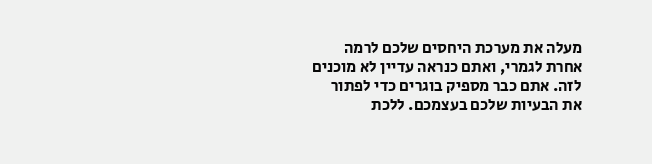מעלה את מערכת היחסים שלכם לרמה אחרת לגמרי, ואתם כנראה עדיין לא מוכנים לזה. אתם כבר מספיק בוגרים כדי לפתור את הבעיות שלכם בעצמכם. ללכת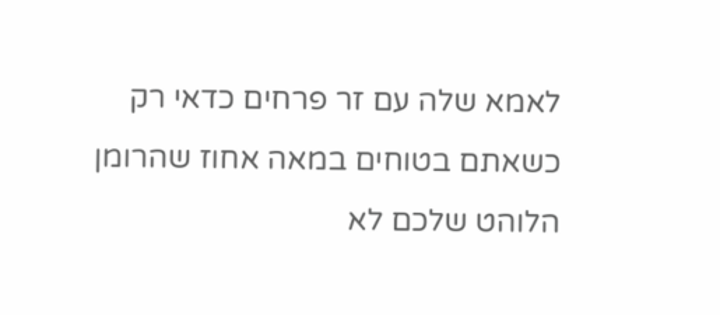לאמא שלה עם זר פרחים כדאי רק כשאתם בטוחים במאה אחוז שהרומן הלוהט שלכם לא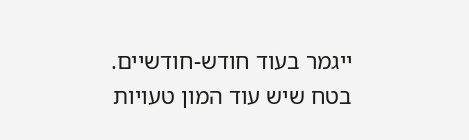ייגמר בעוד חודש-חודשיים.
בטח שיש עוד המון טעויות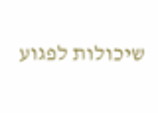שיכולות לפגוע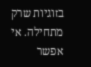בזוגיות שרק מתחילה. אי אפשר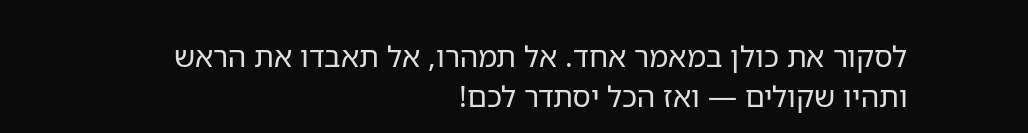לסקור את כולן במאמר אחד. אל תמהרו, אל תאבדו את הראש ותהיו שקולים — ואז הכל יסתדר לכם!